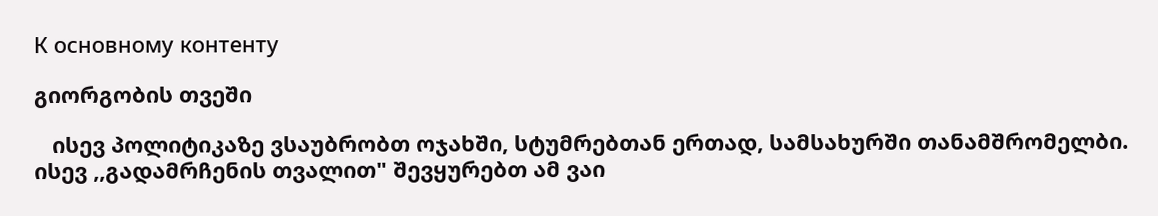К основному контенту

გიორგობის თვეში

   ისევ პოლიტიკაზე ვსაუბრობთ ოჯახში, სტუმრებთან ერთად, სამსახურში თანამშრომელბი. ისევ ,,გადამრჩენის თვალით" შევყურებთ ამ ვაი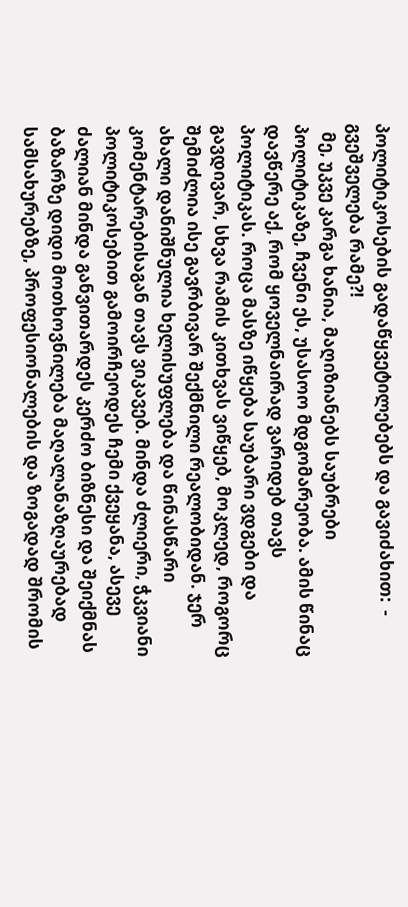პოლიტიკოსების გადაწყვეტილებებს და გავიძახით:  - გვეშველება რამე?!
  მე, უკვე კარგა ხანია, მაღიზიანებს საუბრები პოლიტიკაზე, ჩვენი ეს, უსასოო მდგომარეობა. ამის წინაც დავწერე აქ, რომ ყოველნაირად ვარიდებ თავს პოლიტიკას. როცა მასზე იწყება საუბარი ვდგები და გავდივარ, სხვა რამის კითხვას ვიწყებ, მოკლედ, როგორც შემიძლია ისე გავრბივარ შექმნილი რეალობიდან. ჯერ ახალი დანიშნულია ხელისუფლება და წინასწარი კომენტარებისაგან თავს ვიკავებ. მინდა ძლიერი, ჭკვიანი პოლიტიკოსებით გამოირჩეოდეს ჩემი ქვეყანა, ასევე ძალიან მინდა განვითარდეს კერძო ბიზნესი და შეიქმნას ბაზარზე დიდი მოთხოვნილება მაღალანაზღაურებად სამსახურებზე, პროფესიონალების და ზოგადად შრომის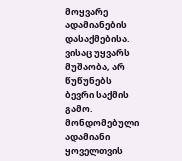მოყვარე ადამიანების დასაქმებისა. ვისაც უყვარს მუშაობა, არ წუწუნებს ბევრი საქმის გამო. მონდომებული ადამიანი ყოველთვის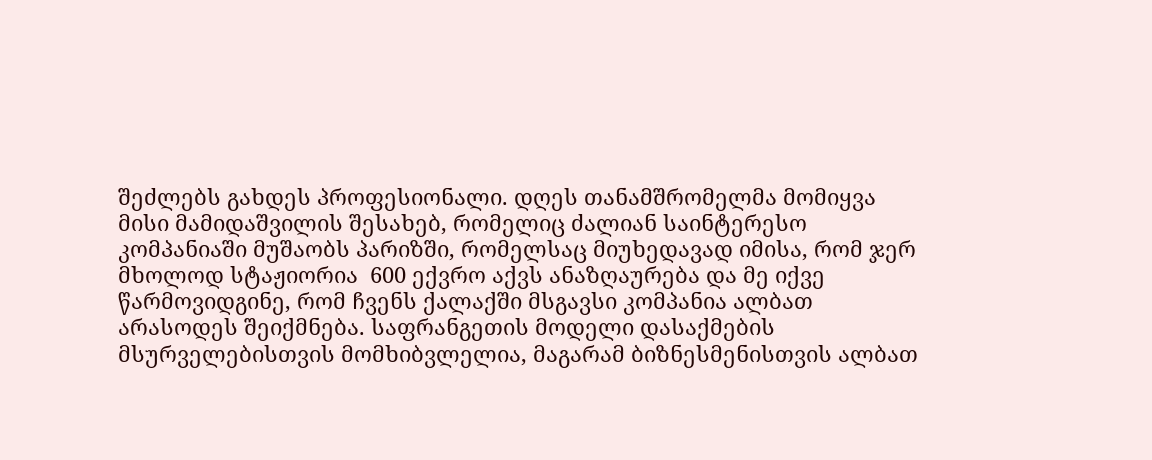შეძლებს გახდეს პროფესიონალი. დღეს თანამშრომელმა მომიყვა მისი მამიდაშვილის შესახებ, რომელიც ძალიან საინტერესო კომპანიაში მუშაობს პარიზში, რომელსაც მიუხედავად იმისა, რომ ჯერ მხოლოდ სტაჟიორია  600 ექვრო აქვს ანაზღაურება და მე იქვე  წარმოვიდგინე, რომ ჩვენს ქალაქში მსგავსი კომპანია ალბათ არასოდეს შეიქმნება. საფრანგეთის მოდელი დასაქმების მსურველებისთვის მომხიბვლელია, მაგარამ ბიზნესმენისთვის ალბათ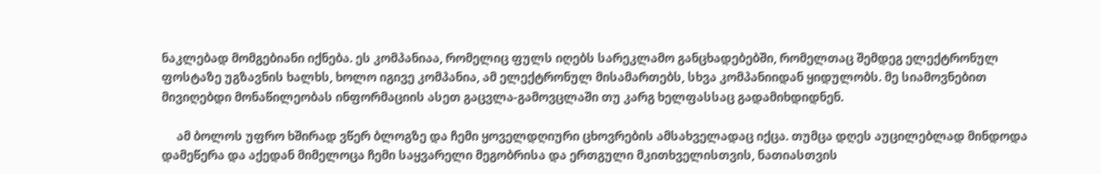ნაკლებად მომგებიანი იქნება. ეს კომპანიაა, რომელიც ფულს იღებს სარეკლამო განცხადებებში, რომელთაც შემდეგ ელექტრონულ ფოსტაზე უგზავნის ხალხს, ხოლო იგივე კომპანია, ამ ელექტრონულ მისამართებს, სხვა კომპანიიდან ყიდულობს. მე სიამოვნებით მივიღებდი მონაწილეობას ინფორმაციის ასეთ გაცვლა-გამოვცლაში თუ კარგ ხელფასსაც გადამიხდიდნენ.

     ამ ბოლოს უფრო ხშირად ვწერ ბლოგზე და ჩემი ყოველდღიური ცხოვრების ამსახველადაც იქცა. თუმცა დღეს აუცილებლად მინდოდა დამეწერა და აქედან მიმელოცა ჩემი საყვარელი მეგობრისა და ერთგული მკითხველისთვის, ნათიასთვის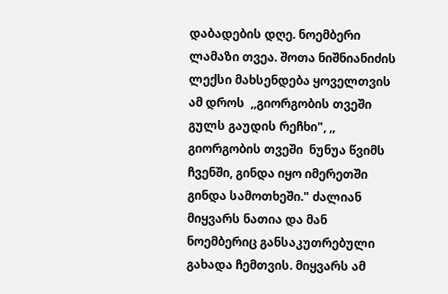დაბადების დღე. ნოემბერი ლამაზი თვეა. შოთა ნიშნიანიძის ლექსი მახსენდება ყოველთვის ამ დროს  ,,გიორგობის თვეში გულს გაუდის რეჩხი", ,, გიორგობის თვეში  ნუნუა წვიმს ჩვენში, გინდა იყო იმერეთში გინდა სამოთხეში." ძალიან მიყვარს ნათია და მან ნოემბერიც განსაკუთრებული გახადა ჩემთვის. მიყვარს ამ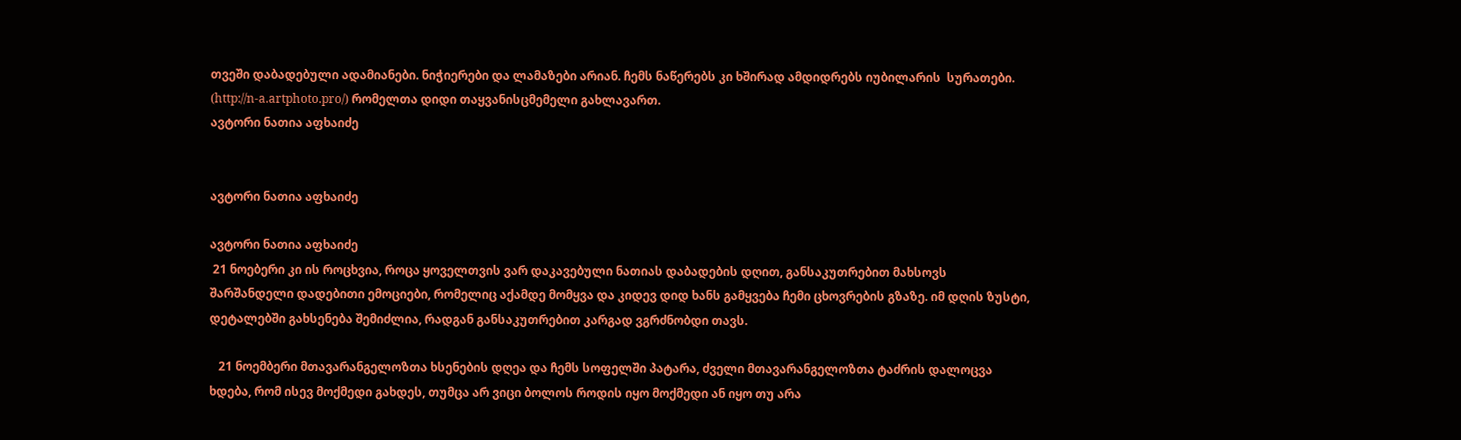თვეში დაბადებული ადამიანები. ნიჭიერები და ლამაზები არიან. ჩემს ნაწერებს კი ხშირად ამდიდრებს იუბილარის  სურათები. (http://n-a.artphoto.pro/) რომელთა დიდი თაყვანისცმემელი გახლავართ.
ავტორი ნათია აფხაიძე


ავტორი ნათია აფხაიძე

ავტორი ნათია აფხაიძე
 21 ნოებერი კი ის როცხვია, როცა ყოველთვის ვარ დაკავებული ნათიას დაბადების დღით, განსაკუთრებით მახსოვს  შარშანდელი დადებითი ემოციები, რომელიც აქამდე მომყვა და კიდევ დიდ ხანს გამყვება ჩემი ცხოვრების გზაზე. იმ დღის ზუსტი, დეტალებში გახსენება შემიძლია, რადგან განსაკუთრებით კარგად ვგრძნობდი თავს.

   21 ნოემბერი მთავარანგელოზთა ხსენების დღეა და ჩემს სოფელში პატარა, ძველი მთავარანგელოზთა ტაძრის დალოცვა ხდება, რომ ისევ მოქმედი გახდეს, თუმცა არ ვიცი ბოლოს როდის იყო მოქმედი ან იყო თუ არა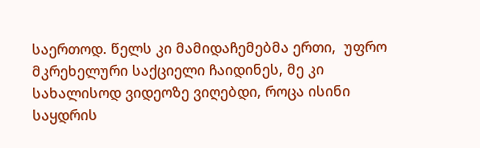საერთოდ. წელს კი მამიდაჩემებმა ერთი,  უფრო მკრეხელური საქციელი ჩაიდინეს, მე კი სახალისოდ ვიდეოზე ვიღებდი, როცა ისინი საყდრის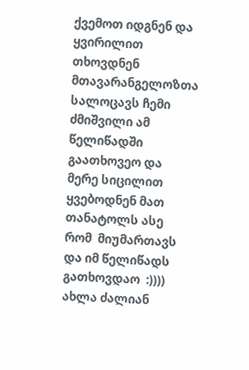ქვემოთ იდგნენ და ყვირილით თხოვდნენ მთავარანგელოზთა სალოცავს ჩემი ძმიშვილი ამ წელიწადში გაათხოვეო და მერე სიცილით ყვებოდნენ მათ თანატოლს ასე რომ  მიუმართავს და იმ წელიწადს გათხოვდაო  :))))
ახლა ძალიან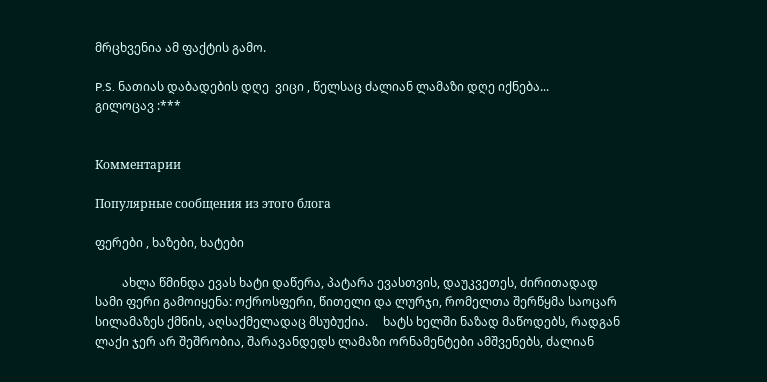მრცხვენია ამ ფაქტის გამო.

P.S. ნათიას დაბადების დღე  ვიცი , წელსაც ძალიან ლამაზი დღე იქნება...
გილოცავ :***


Комментарии

Популярные сообщения из этого блога

ფერები , ხაზები, ხატები

         ახლა წმინდა ევას ხატი დაწერა, პატარა ევასთვის, დაუკვეთეს, ძირითადად სამი ფერი გამოიყენა: ოქროსფერი, წითელი და ლურჯი, რომელთა შერწყმა საოცარ სილამაზეს ქმნის, აღსაქმელადაც მსუბუქია.     ხატს ხელში ნაზად მაწოდებს, რადგან ლაქი ჯერ არ შეშრობია, შარავანდედს ლამაზი ორნამენტები ამშვენებს, ძალიან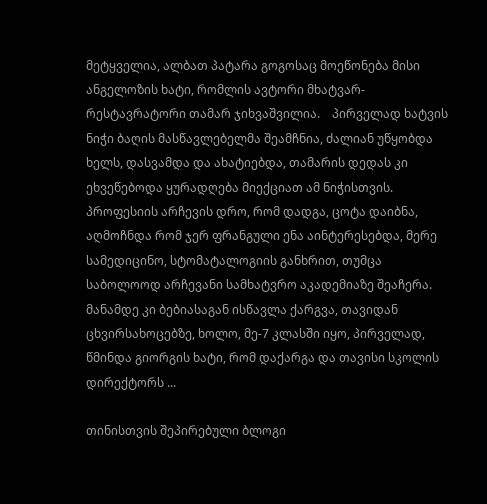მეტყველია, ალბათ პატარა გოგოსაც მოეწონება მისი ანგელოზის ხატი, რომლის ავტორი მხატვარ-რესტავრატორი თამარ ჯიხვაშვილია.    პირველად ხატვის ნიჭი ბაღის მასწავლებელმა შეამჩნია, ძალიან უწყობდა ხელს, დასვამდა და ახატიებდა, თამარის დედას კი ეხვეწებოდა ყურადღება მიექციათ ამ ნიჭისთვის.  პროფესიის არჩევის დრო, რომ დადგა, ცოტა დაიბნა, აღმოჩნდა რომ ჯერ ფრანგული ენა აინტერესებდა, მერე სამედიცინო, სტომატალოგიის განხრით, თუმცა საბოლოოდ არჩევანი სამხატვრო აკადემიაზე შეაჩერა.    მანამდე კი ბებიასაგან ისწავლა ქარგვა, თავიდან ცხვირსახოცებზე, ხოლო, მე-7 კლასში იყო, პირველად, წმინდა გიორგის ხატი, რომ დაქარგა და თავისი სკოლის დირექტორს ...

თინისთვის შეპირებული ბლოგი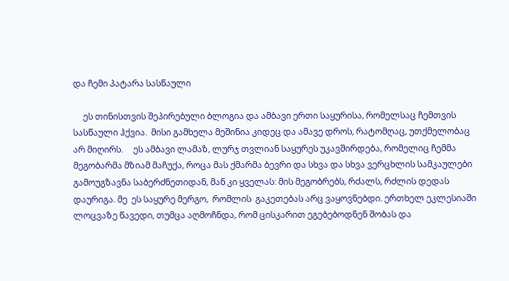და ჩემი პატარა სასწაული

     ეს თინისთვის შეპირებული ბლოგია და ამბავი ერთი საყურისა, რომელსაც ჩემთვის  სასწაული ჰქვია.  მისი გამხელა მეშინია კიდეც და ამავე დროს, რატომღაც, უთქმელობაც არ მიღირს.     ეს ამბავი ლამაზ, ლურჯ თვლიან საყურეს უკავშირდება, რომელიც ჩემმა მეგობარმა მზიამ მაჩუქა, როცა მას ქმარმა ბევრი და სხვა და სხვა ვერცხლის სამკაულები გამოუგზავნა საბერძნეთიდან, მან კი ყველას: მის მეგობრებს, რძალს, რძლის დედას დაურიგა. მე  ეს საყურე მერგო,  რომლის  გაკეთებას არც ვაყოვნებდი. ერთხელ ეკლესიაში ლოცვაზე წავედი, თუმცა აღმოჩნდა, რომ ცისკარით ეგებებოდნენ შობას და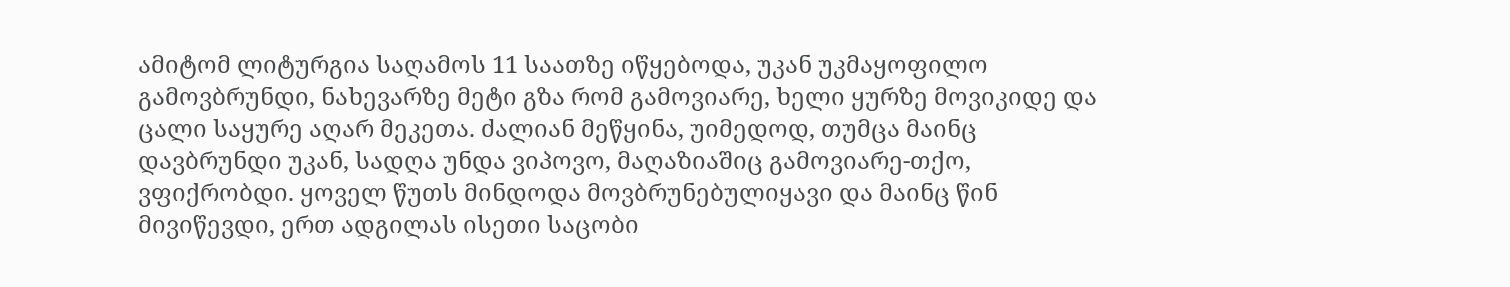ამიტომ ლიტურგია საღამოს 11 საათზე იწყებოდა, უკან უკმაყოფილო გამოვბრუნდი, ნახევარზე მეტი გზა რომ გამოვიარე, ხელი ყურზე მოვიკიდე და ცალი საყურე აღარ მეკეთა. ძალიან მეწყინა, უიმედოდ, თუმცა მაინც დავბრუნდი უკან, სადღა უნდა ვიპოვო, მაღაზიაშიც გამოვიარე-თქო, ვფიქრობდი. ყოველ წუთს მინდოდა მოვბრუნებულიყავი და მაინც წინ მივიწევდი, ერთ ადგილას ისეთი საცობი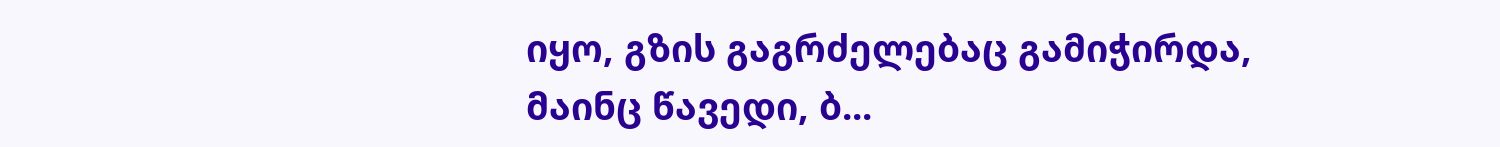იყო, გზის გაგრძელებაც გამიჭირდა, მაინც წავედი, ბ...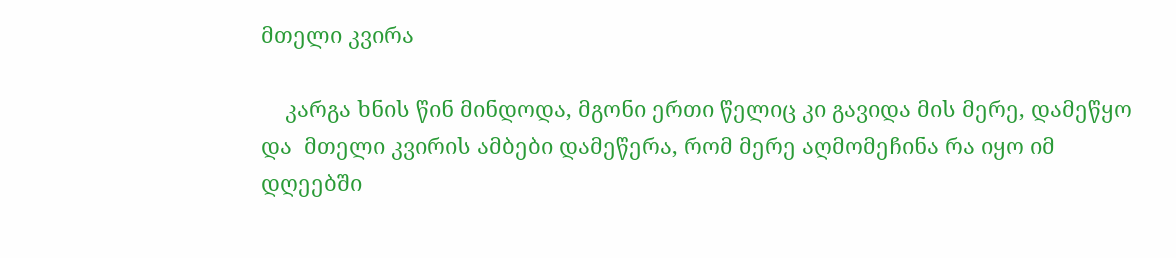მთელი კვირა

    კარგა ხნის წინ მინდოდა, მგონი ერთი წელიც კი გავიდა მის მერე, დამეწყო და  მთელი კვირის ამბები დამეწერა, რომ მერე აღმომეჩინა რა იყო იმ დღეებში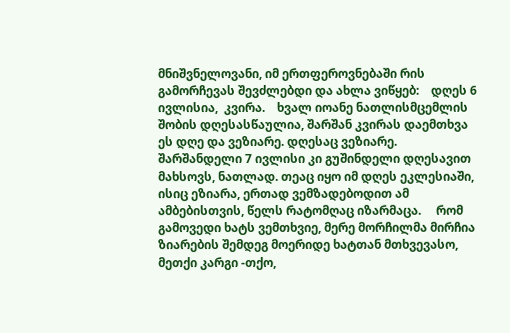მნიშვნელოვანი, იმ ერთფეროვნებაში რის გამორჩევას შევძლებდი და ახლა ვიწყებ:    დღეს 6 ივლისია,  კვირა.    ხვალ იოანე ნათლისმცემლის შობის დღესასწაულია, შარშან კვირას დაემთხვა ეს დღე და ვეზიარე. დღესაც ვეზიარე. შარშანდელი 7 ივლისი კი გუშინდელი დღესავით მახსოვს, ნათლად. თეაც იყო იმ დღეს ეკლესიაში, ისიც ეზიარა, ერთად ვემზადებოდით ამ ამბებისთვის, წელს რატომღაც იზარმაცა.     რომ გამოვედი ხატს ვემთხვიე, მერე მორჩილმა მირჩია ზიარების შემდეგ მოერიდე ხატთან მთხვევასო, მეთქი კარგი -თქო,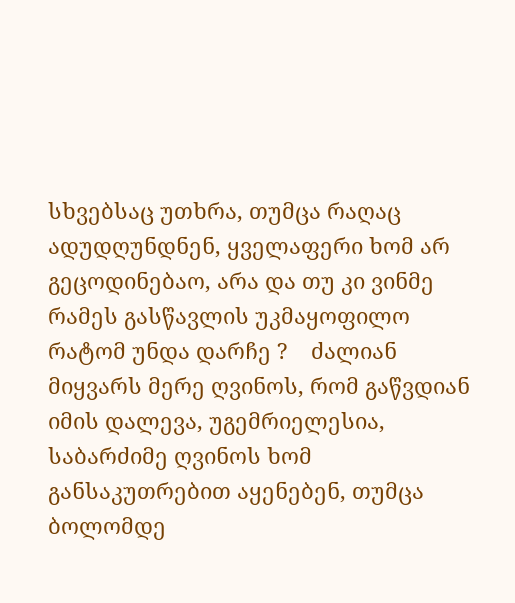სხვებსაც უთხრა, თუმცა რაღაც ადუდღუნდნენ, ყველაფერი ხომ არ გეცოდინებაო, არა და თუ კი ვინმე რამეს გასწავლის უკმაყოფილო რატომ უნდა დარჩე ?    ძალიან მიყვარს მერე ღვინოს, რომ გაწვდიან იმის დალევა, უგემრიელესია, საბარძიმე ღვინოს ხომ განსაკუთრებით აყენებენ, თუმცა ბოლომდე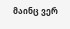მაინც ვერ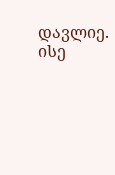დავლიე. ისე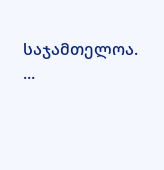საჯამთელოა.  ...